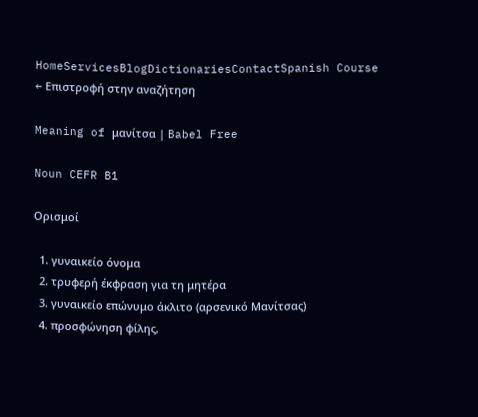HomeServicesBlogDictionariesContactSpanish Course
← Επιστροφή στην αναζήτηση

Meaning of μανίτσα | Babel Free

Noun CEFR B1

Ορισμοί

  1. γυναικείο όνομα
  2. τρυφερή έκφραση για τη μητέρα
  3. γυναικείο επώνυμο άκλιτο (αρσενικό Μανίτσας)
  4. προσφώνηση φίλης,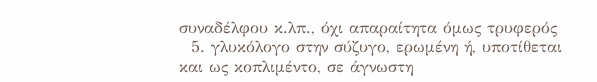συναδέλφου κ.λπ., όχι απαραίτητα όμως τρυφερός
  5. γλυκόλογο στην σύζυγο, ερωμένη ή, υποτίθεται και ως κοπλιμέντο, σε άγνωστη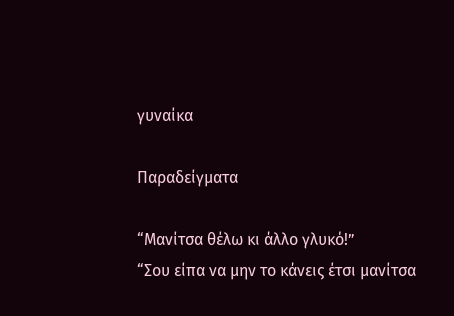γυναίκα

Παραδείγματα

“Μανίτσα θέλω κι άλλο γλυκό!”
“Σου είπα να μην το κάνεις έτσι μανίτσα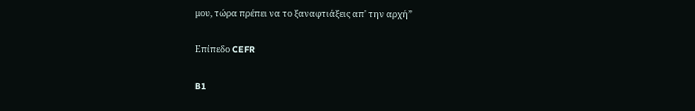μου, τώρα πρέπει να το ξαναφτιάξεις απ' την αρχή”

Επίπεδο CEFR

B1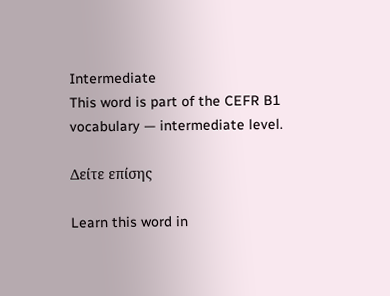Intermediate
This word is part of the CEFR B1 vocabulary — intermediate level.

Δείτε επίσης

Learn this word in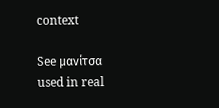context

See μανίτσα used in real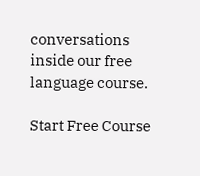conversations inside our free language course.

Start Free Course